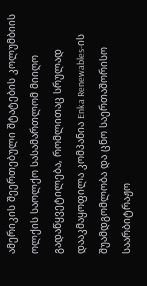ამერიკის შეერთებული შტატების კოლუმბიის ოლქის საოლქო სასამართლომ მიიღო გადაწყვეტილება, რომლითაც სრულად დააკმაყოფილა კომპანია Enka Renewables-ის შუამდგომლობა და ცნო საერთაშორისო საარბიტრაჟო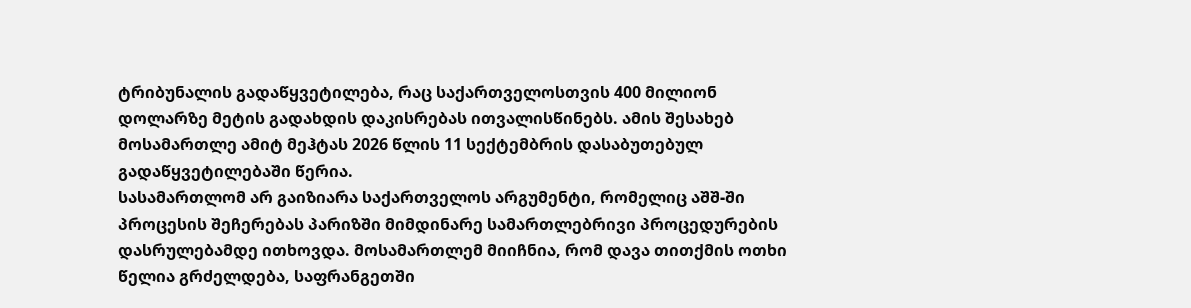ტრიბუნალის გადაწყვეტილება, რაც საქართველოსთვის 400 მილიონ დოლარზე მეტის გადახდის დაკისრებას ითვალისწინებს. ამის შესახებ მოსამართლე ამიტ მეჰტას 2026 წლის 11 სექტემბრის დასაბუთებულ გადაწყვეტილებაში წერია.
სასამართლომ არ გაიზიარა საქართველოს არგუმენტი, რომელიც აშშ-ში პროცესის შეჩერებას პარიზში მიმდინარე სამართლებრივი პროცედურების დასრულებამდე ითხოვდა. მოსამართლემ მიიჩნია, რომ დავა თითქმის ოთხი წელია გრძელდება, საფრანგეთში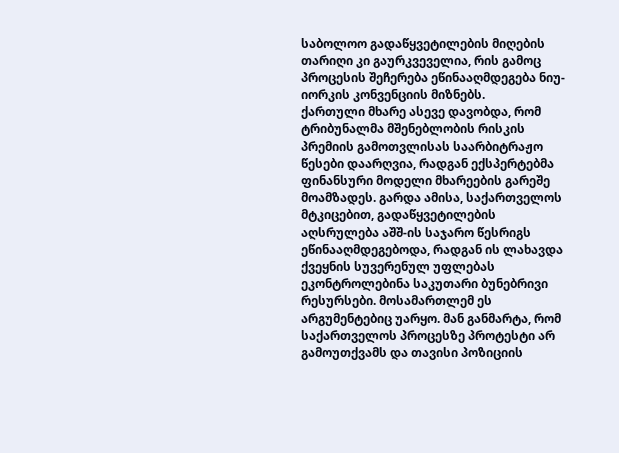საბოლოო გადაწყვეტილების მიღების თარიღი კი გაურკვეველია, რის გამოც პროცესის შეჩერება ეწინააღმდეგება ნიუ-იორკის კონვენციის მიზნებს.
ქართული მხარე ასევე დავობდა, რომ ტრიბუნალმა მშენებლობის რისკის პრემიის გამოთვლისას საარბიტრაჟო წესები დაარღვია, რადგან ექსპერტებმა ფინანსური მოდელი მხარეების გარეშე მოამზადეს. გარდა ამისა, საქართველოს მტკიცებით, გადაწყვეტილების აღსრულება აშშ-ის საჯარო წესრიგს ეწინააღმდეგებოდა, რადგან ის ლახავდა ქვეყნის სუვერენულ უფლებას ეკონტროლებინა საკუთარი ბუნებრივი რესურსები. მოსამართლემ ეს არგუმენტებიც უარყო. მან განმარტა, რომ საქართველოს პროცესზე პროტესტი არ გამოუთქვამს და თავისი პოზიციის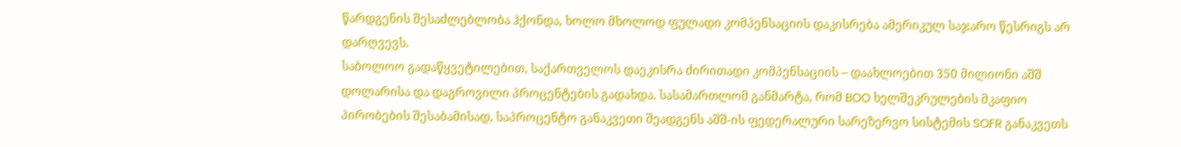წარდგენის შესაძლებლობა ჰქონდა, ხოლო მხოლოდ ფულადი კომპენსაციის დაკისრება ამერიკულ საჯარო წესრიგს არ დარღვევს.
საბოლოო გადაწყვეტილებით, საქართველოს დაეკისრა ძირითადი კომპენსაციის – დაახლოებით 350 მილიონი აშშ დოლარისა და დაგროვილი პროცენტების გადახდა. სასამართლომ განმარტა, რომ BOO ხელშეკრულების მკაფიო პირობების შესაბამისად, საპროცენტო განაკვეთი შეადგენს აშშ-ის ფედერალური სარეზერვო სისტემის SOFR განაკვეთს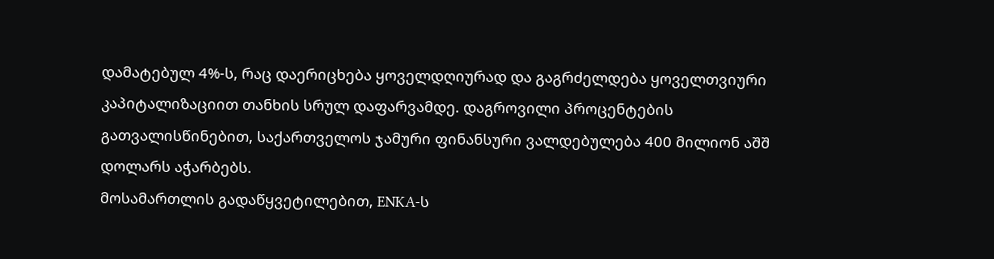დამატებულ 4%-ს, რაც დაერიცხება ყოველდღიურად და გაგრძელდება ყოველთვიური კაპიტალიზაციით თანხის სრულ დაფარვამდე. დაგროვილი პროცენტების გათვალისწინებით, საქართველოს ჯამური ფინანსური ვალდებულება 400 მილიონ აშშ დოლარს აჭარბებს.
მოსამართლის გადაწყვეტილებით, ENKA-ს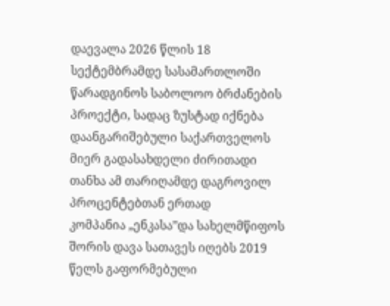დაევალა 2026 წლის 18 სექტემბრამდე სასამართლოში წარადგინოს საბოლოო ბრძანების პროექტი, სადაც ზუსტად იქნება დაანგარიშებული საქართველოს მიერ გადასახდელი ძირითადი თანხა ამ თარიღამდე დაგროვილ პროცენტებთან ერთად
კომპანია „ენკასა”და სახელმწიფოს შორის დავა სათავეს იღებს 2019 წელს გაფორმებული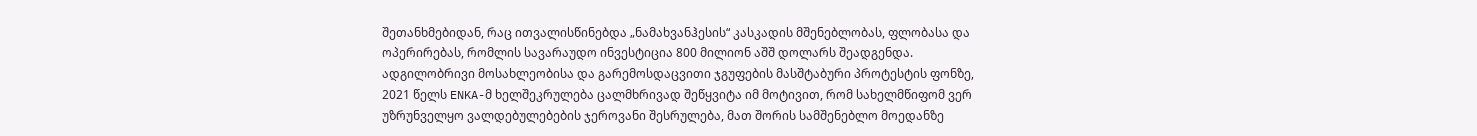შეთანხმებიდან, რაც ითვალისწინებდა „ნამახვანჰესის“ კასკადის მშენებლობას, ფლობასა და ოპერირებას, რომლის სავარაუდო ინვესტიცია 800 მილიონ აშშ დოლარს შეადგენდა. ადგილობრივი მოსახლეობისა და გარემოსდაცვითი ჯგუფების მასშტაბური პროტესტის ფონზე, 2021 წელს ENKA-მ ხელშეკრულება ცალმხრივად შეწყვიტა იმ მოტივით, რომ სახელმწიფომ ვერ უზრუნველყო ვალდებულებების ჯეროვანი შესრულება, მათ შორის სამშენებლო მოედანზე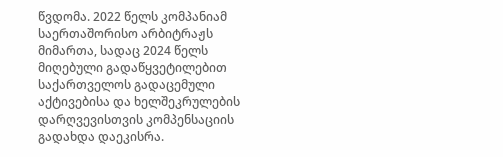წვდომა. 2022 წელს კომპანიამ საერთაშორისო არბიტრაჟს მიმართა, სადაც 2024 წელს მიღებული გადაწყვეტილებით საქართველოს გადაცემული აქტივებისა და ხელშეკრულების დარღვევისთვის კომპენსაციის გადახდა დაეკისრა.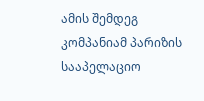ამის შემდეგ კომპანიამ პარიზის სააპელაციო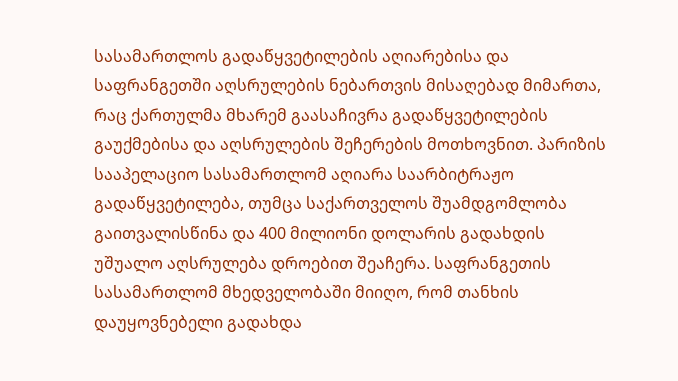სასამართლოს გადაწყვეტილების აღიარებისა და საფრანგეთში აღსრულების ნებართვის მისაღებად მიმართა, რაც ქართულმა მხარემ გაასაჩივრა გადაწყვეტილების გაუქმებისა და აღსრულების შეჩერების მოთხოვნით. პარიზის სააპელაციო სასამართლომ აღიარა საარბიტრაჟო გადაწყვეტილება, თუმცა საქართველოს შუამდგომლობა გაითვალისწინა და 400 მილიონი დოლარის გადახდის უშუალო აღსრულება დროებით შეაჩერა. საფრანგეთის სასამართლომ მხედველობაში მიიღო, რომ თანხის დაუყოვნებელი გადახდა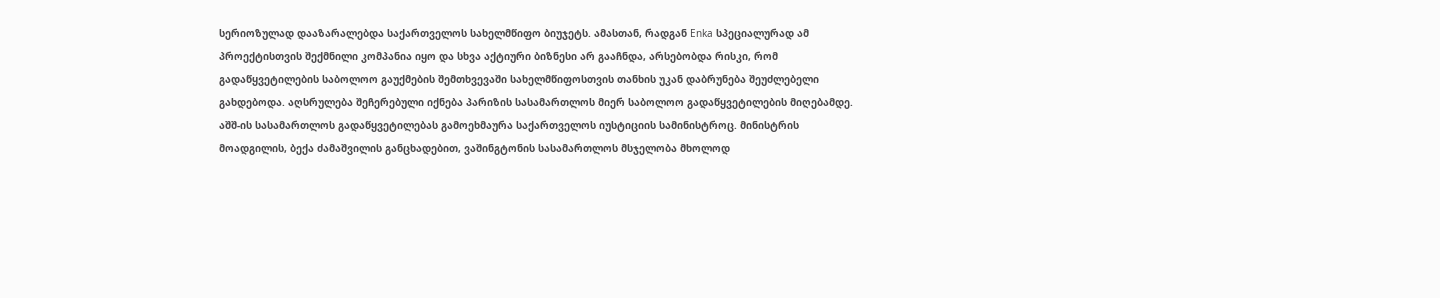სერიოზულად დააზარალებდა საქართველოს სახელმწიფო ბიუჯეტს. ამასთან, რადგან Enka სპეციალურად ამ პროექტისთვის შექმნილი კომპანია იყო და სხვა აქტიური ბიზნესი არ გააჩნდა, არსებობდა რისკი, რომ გადაწყვეტილების საბოლოო გაუქმების შემთხვევაში სახელმწიფოსთვის თანხის უკან დაბრუნება შეუძლებელი გახდებოდა. აღსრულება შეჩერებული იქნება პარიზის სასამართლოს მიერ საბოლოო გადაწყვეტილების მიღებამდე.
აშშ-ის სასამართლოს გადაწყვეტილებას გამოეხმაურა საქართველოს იუსტიციის სამინისტროც. მინისტრის მოადგილის, ბექა ძამაშვილის განცხადებით, ვაშინგტონის სასამართლოს მსჯელობა მხოლოდ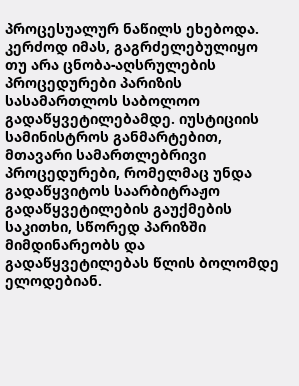პროცესუალურ ნაწილს ეხებოდა. კერძოდ იმას, გაგრძელებულიყო თუ არა ცნობა-აღსრულების პროცედურები პარიზის სასამართლოს საბოლოო გადაწყვეტილებამდე. იუსტიციის სამინისტროს განმარტებით, მთავარი სამართლებრივი პროცედურები, რომელმაც უნდა გადაწყვიტოს საარბიტრაჟო გადაწყვეტილების გაუქმების საკითხი, სწორედ პარიზში მიმდინარეობს და გადაწყვეტილებას წლის ბოლომდე ელოდებიან.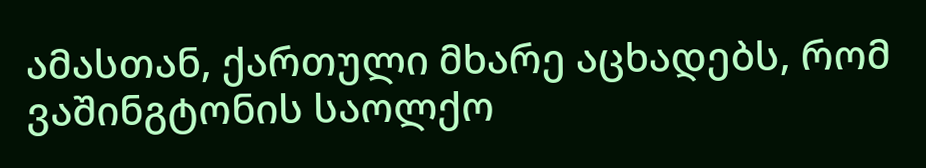ამასთან, ქართული მხარე აცხადებს, რომ ვაშინგტონის საოლქო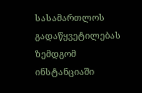სასამართლოს გადაწყვეტილებას ზემდგომ ინსტანციაში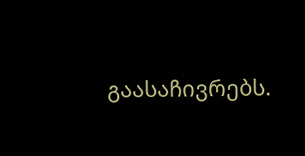გაასაჩივრებს.